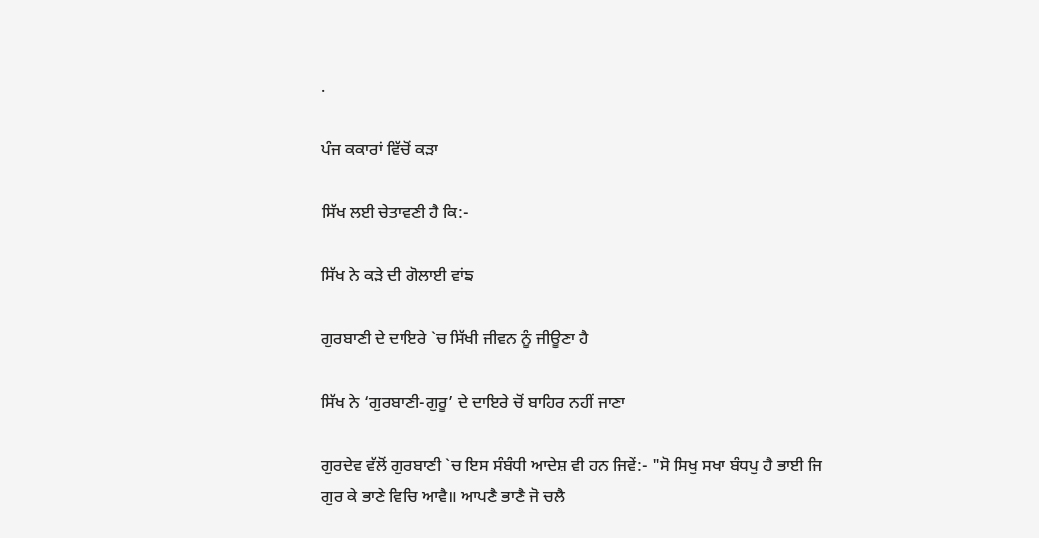.

ਪੰਜ ਕਕਾਰਾਂ ਵਿੱਚੋਂ ਕੜਾ

ਸਿੱਖ ਲਈ ਚੇਤਾਵਣੀ ਹੈ ਕਿ:-

ਸਿੱਖ ਨੇ ਕੜੇ ਦੀ ਗੋਲਾਈ ਵਾਂਙ

ਗੁਰਬਾਣੀ ਦੇ ਦਾਇਰੇ `ਚ ਸਿੱਖੀ ਜੀਵਨ ਨੂੰ ਜੀਊਣਾ ਹੈ

ਸਿੱਖ ਨੇ ‘ਗੁਰਬਾਣੀ-ਗੁਰੂ’ ਦੇ ਦਾਇਰੇ ਚੋਂ ਬਾਹਿਰ ਨਹੀਂ ਜਾਣਾ

ਗੁਰਦੇਵ ਵੱਲੋਂ ਗੁਰਬਾਣੀ `ਚ ਇਸ ਸੰਬੰਧੀ ਆਦੇਸ਼ ਵੀ ਹਨ ਜਿਵੇਂ:- "ਸੋ ਸਿਖੁ ਸਖਾ ਬੰਧਪੁ ਹੈ ਭਾਈ ਜਿ ਗੁਰ ਕੇ ਭਾਣੇ ਵਿਚਿ ਆਵੈ॥ ਆਪਣੈ ਭਾਣੈ ਜੋ ਚਲੈ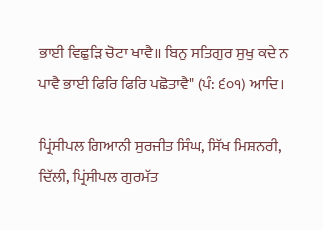ਭਾਈ ਵਿਛੁੜਿ ਚੋਟਾ ਖਾਵੈ॥ ਬਿਨੁ ਸਤਿਗੁਰ ਸੁਖੁ ਕਦੇ ਨ ਪਾਵੈ ਭਾਈ ਫਿਰਿ ਫਿਰਿ ਪਛੋਤਾਵੈ" (ਪੰ: ੬੦੧) ਆਦਿ।

ਪ੍ਰਿਂਸੀਪਲ ਗਿਆਨੀ ਸੁਰਜੀਤ ਸਿੰਘ, ਸਿੱਖ ਮਿਸ਼ਨਰੀ, ਦਿੱਲੀ, ਪ੍ਰਿਂਸੀਪਲ ਗੁਰਮੱਤ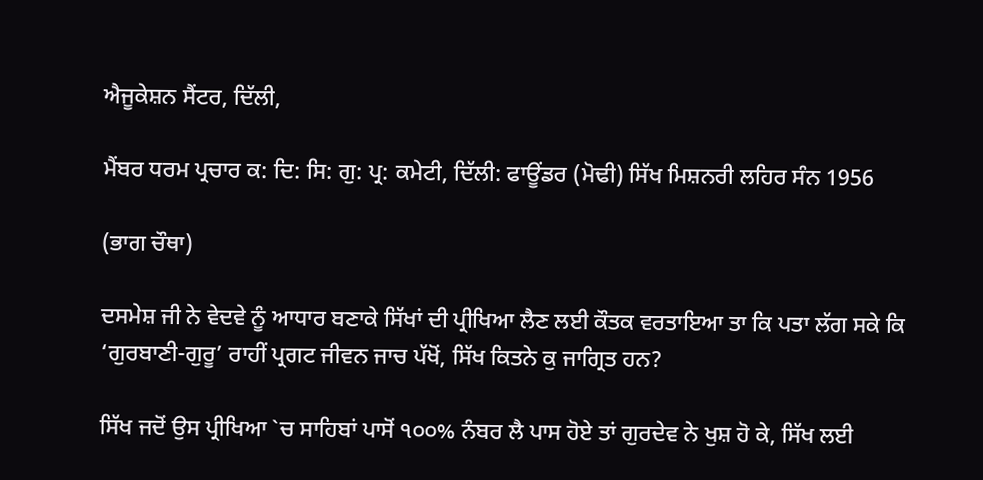ਐਜੂਕੇਸ਼ਨ ਸੈਂਟਰ, ਦਿੱਲੀ,

ਮੈਂਬਰ ਧਰਮ ਪ੍ਰਚਾਰ ਕ: ਦਿ: ਸਿ: ਗੁ: ਪ੍ਰ: ਕਮੇਟੀ, ਦਿੱਲੀ: ਫਾਊਂਡਰ (ਮੋਢੀ) ਸਿੱਖ ਮਿਸ਼ਨਰੀ ਲਹਿਰ ਸੰਨ 1956

(ਭਾਗ ਚੌਥਾ)

ਦਸਮੇਸ਼ ਜੀ ਨੇ ਵੇਦਵੇ ਨੂੰ ਆਧਾਰ ਬਣਾਕੇ ਸਿੱਖਾਂ ਦੀ ਪ੍ਰੀਖਿਆ ਲੈਣ ਲਈ ਕੌਤਕ ਵਰਤਾਇਆ ਤਾ ਕਿ ਪਤਾ ਲੱਗ ਸਕੇ ਕਿ ‘ਗੁਰਬਾਣੀ-ਗੁਰੂ’ ਰਾਹੀਂ ਪ੍ਰਗਟ ਜੀਵਨ ਜਾਚ ਪੱਖੋਂ, ਸਿੱਖ ਕਿਤਨੇ ਕੁ ਜਾਗ੍ਰਿਤ ਹਨ?

ਸਿੱਖ ਜਦੋਂ ਉਸ ਪ੍ਰੀਖਿਆ `ਚ ਸਾਹਿਬਾਂ ਪਾਸੋਂ ੧੦੦% ਨੰਬਰ ਲੈ ਪਾਸ ਹੋਏ ਤਾਂ ਗੁਰਦੇਵ ਨੇ ਖੁਸ਼ ਹੋ ਕੇ, ਸਿੱਖ ਲਈ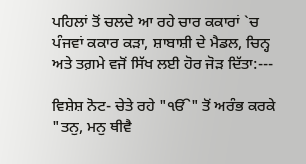ਪਹਿਲਾਂ ਤੋਂ ਚਲਦੇ ਆ ਰਹੇ ਚਾਰ ਕਕਾਰਾਂ `ਚ ਪੰਜਵਾਂ ਕਕਾਰ ਕੜਾ, ਸ਼ਾਬਾਸ਼ੀ ਦੇ ਮੈਡਲ, ਚਿਨ੍ਹ ਅਤੇ ਤਗ਼ਮੇ ਵਜੋਂ ਸਿੱਖ ਲਈ ਹੋਰ ਜੋੜ ਦਿੱਤਾ:---

ਵਿਸ਼ੇਸ਼ ਨੋਟ- ਚੇਤੇ ਰਹੇ "ੴ" ਤੋਂ ਅਰੰਭ ਕਰਕੇ "ਤਨੁ, ਮਨੁ ਥੀਵੈ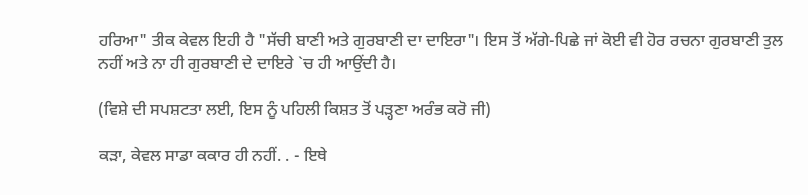ਹਰਿਆ" ਤੀਕ ਕੇਵਲ ਇਹੀ ਹੈ "ਸੱਚੀ ਬਾਣੀ ਅਤੇ ਗੁਰਬਾਣੀ ਦਾ ਦਾਇਰਾ"। ਇਸ ਤੋਂ ਅੱਗੇ-ਪਿਛੇ ਜਾਂ ਕੋਈ ਵੀ ਹੋਰ ਰਚਨਾ ਗੁਰਬਾਣੀ ਤੁਲ ਨਹੀਂ ਅਤੇ ਨਾ ਹੀ ਗੁਰਬਾਣੀ ਦੇ ਦਾਇਰੇ `ਚ ਹੀ ਆਉਂਦੀ ਹੈ।

(ਵਿਸ਼ੇ ਦੀ ਸਪਸ਼ਟਤਾ ਲਈ, ਇਸ ਨੂੰ ਪਹਿਲੀ ਕਿਸ਼ਤ ਤੋਂ ਪੜ੍ਹਣਾ ਅਰੰਭ ਕਰੋ ਜੀ)

ਕੜਾ, ਕੇਵਲ ਸਾਡਾ ਕਕਾਰ ਹੀ ਨਹੀਂ. . - ਇਥੇ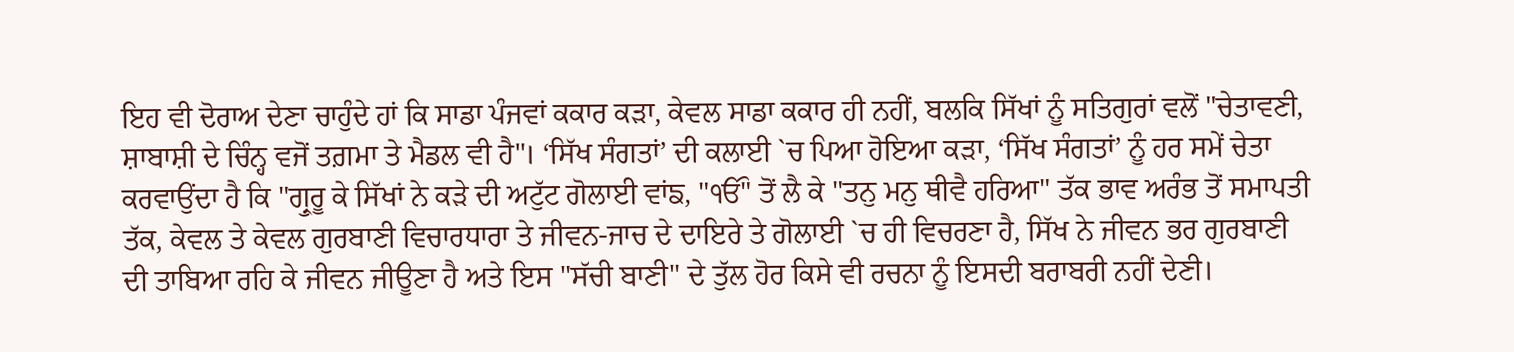ਇਹ ਵੀ ਦੋਰਾਅ ਦੇਣਾ ਚਾਹੁੰਦੇ ਹਾਂ ਕਿ ਸਾਡਾ ਪੰਜਵਾਂ ਕਕਾਰ ਕੜਾ, ਕੇਵਲ ਸਾਡਾ ਕਕਾਰ ਹੀ ਨਹੀਂ, ਬਲਕਿ ਸਿੱਖਾਂ ਨੂੰ ਸਤਿਗੁਰਾਂ ਵਲੋਂ "ਚੇਤਾਵਣੀ, ਸ਼ਾਬਾਸ਼ੀ ਦੇ ਚਿੰਨ੍ਹ ਵਜੋਂ ਤਗ਼ਮਾ ਤੇ ਮੈਡਲ ਵੀ ਹੈ"। ‘ਸਿੱਖ ਸੰਗਤਾਂ’ ਦੀ ਕਲਾਈ `ਚ ਪਿਆ ਹੋਇਆ ਕੜਾ, ‘ਸਿੱਖ ਸੰਗਤਾਂ’ ਨੂੰ ਹਰ ਸਮੇਂ ਚੇਤਾ ਕਰਵਾਉਂਦਾ ਹੈ ਕਿ "ਗ੍ਰੁਰੂ ਕੇ ਸਿੱਖਾਂ ਨੇ ਕੜੇ ਦੀ ਅਟੁੱਟ ਗੋਲਾਈ ਵਾਂਙ, "ੴ" ਤੋਂ ਲੈ ਕੇ "ਤਨੁ ਮਨੁ ਥੀਵੈ ਹਰਿਆ" ਤੱਕ ਭਾਵ ਅਰੰਭ ਤੋਂ ਸਮਾਪਤੀ ਤੱਕ, ਕੇਵਲ ਤੇ ਕੇਵਲ ਗੁਰਬਾਣੀ ਵਿਚਾਰਧਾਰਾ ਤੇ ਜੀਵਨ-ਜਾਚ ਦੇ ਦਾਇਰੇ ਤੇ ਗੋਲਾਈ `ਚ ਹੀ ਵਿਚਰਣਾ ਹੈ, ਸਿੱਖ ਨੇ ਜੀਵਨ ਭਰ ਗੁਰਬਾਣੀ ਦੀ ਤਾਬਿਆ ਰਹਿ ਕੇ ਜੀਵਨ ਜੀਊਣਾ ਹੈ ਅਤੇ ਇਸ "ਸੱਚੀ ਬਾਣੀ" ਦੇ ਤੁੱਲ ਹੋਰ ਕਿਸੇ ਵੀ ਰਚਨਾ ਨੂੰ ਇਸਦੀ ਬਰਾਬਰੀ ਨਹੀਂ ਦੇਣੀ।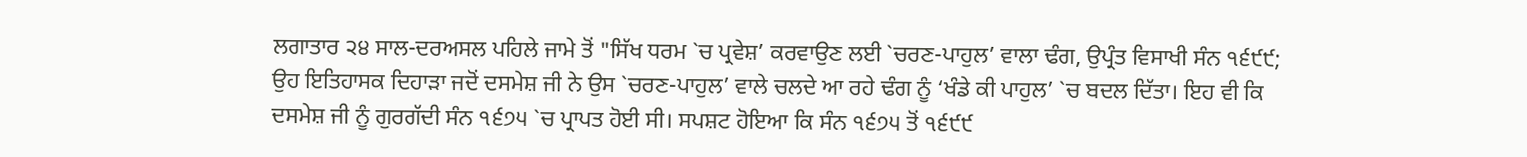ਲਗਾਤਾਰ ੨੪ ਸਾਲ-ਦਰਅਸਲ ਪਹਿਲੇ ਜਾਮੇ ਤੋਂ "ਸਿੱਖ ਧਰਮ `ਚ ਪ੍ਰਵੇਸ਼’ ਕਰਵਾਉਣ ਲਈ `ਚਰਣ-ਪਾਹੁਲ’ ਵਾਲਾ ਢੰਗ, ਉਪ੍ਰੰਤ ਵਿਸਾਖੀ ਸੰਨ ੧੬੯੯; ਉਹ ਇਤਿਹਾਸਕ ਦਿਹਾੜਾ ਜਦੋਂ ਦਸਮੇਸ਼ ਜੀ ਨੇ ਉਸ `ਚਰਣ-ਪਾਹੁਲ’ ਵਾਲੇ ਚਲਦੇ ਆ ਰਹੇ ਢੰਗ ਨੂੰ ‘ਖੰਡੇ ਕੀ ਪਾਹੁਲ’ `ਚ ਬਦਲ ਦਿੱਤਾ। ਇਹ ਵੀ ਕਿ ਦਸਮੇਸ਼ ਜੀ ਨੂੰ ਗੁਰਗੱਦੀ ਸੰਨ ੧੬੭੫ `ਚ ਪ੍ਰਾਪਤ ਹੋਈ ਸੀ। ਸਪਸ਼ਟ ਹੋਇਆ ਕਿ ਸੰਨ ੧੬੭੫ ਤੋਂ ੧੬੯੯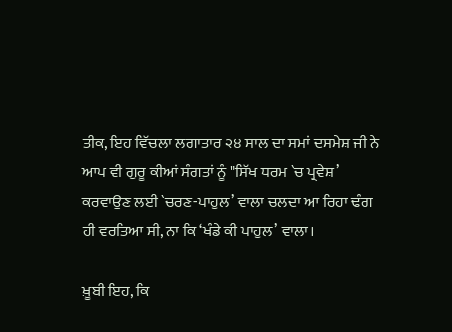ਤੀਕ, ਇਹ ਵਿੱਚਲਾ ਲਗਾਤਾਰ ੨੪ ਸਾਲ ਦਾ ਸਮਾਂ ਦਸਮੇਸ਼ ਜੀ ਨੇ ਆਪ ਵੀ ਗੁਰੂ ਕੀਆਂ ਸੰਗਤਾਂ ਨੂੰ "ਸਿੱਖ ਧਰਮ `ਚ ਪ੍ਰਵੇਸ਼’ ਕਰਵਾਉਣ ਲਈ `ਚਰਣ-ਪਾਹੁਲ’ ਵਾਲਾ ਚਲਦਾ ਆ ਰਿਹਾ ਢੰਗ ਹੀ ਵਰਤਿਆ ਸੀ, ਨਾ ਕਿ ‘ਖੰਡੇ ਕੀ ਪਾਹੁਲ’ ਵਾਲਾ।

ਖ਼ੂਬੀ ਇਹ, ਕਿ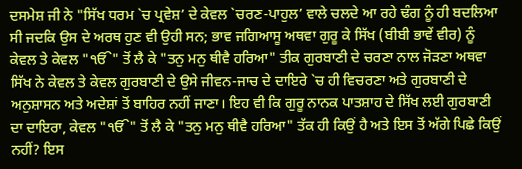ਦਸਮੇਸ਼ ਜੀ ਨੇ "ਸਿੱਖ ਧਰਮ `ਚ ਪ੍ਰਵੇਸ਼’ ਦੇ ਕੇਵਲ `ਚਰਣ-ਪਾਹੁਲ’ ਵਾਲੇ ਚਲਦੇ ਆ ਰਹੇ ਢੰਗ ਨੂੰ ਹੀ ਬਦਲਿਆ ਸੀ ਜਦਕਿ ਉਸ ਦੇ ਅਰਥ ਹੁਣ ਵੀ ਉਹੀ ਸਨ; ਭਾਵ ਜਗਿਆਸੂ ਅਥਵਾ ਗੁਰੂ ਕੇ ਸਿੱਖ (ਬੀਬੀ ਭਾਵੇਂ ਵੀਰ) ਨੂੰ ਕੇਵਲ ਤੇ ਕੇਵਲ "ੴ" ਤੋਂ ਲੈ ਕੇ "ਤਨੁ ਮਨੁ ਥੀਵੈ ਹਰਿਆ" ਤੀਕ ਗੁਰਬਾਣੀ ਦੇ ਚਰਣਾ ਨਾਲ ਜੋੜਣਾ ਅਥਵਾ ਸਿੱਖ ਨੇ ਕੇਵਲ ਤੇ ਕੇਵਲ ਗੁਰਬਾਣੀ ਦੇ ਉਸੇ ਜੀਵਨ-ਜਾਚ ਦੇ ਦਾਇਰੇ `ਚ ਹੀ ਵਿਚਰਣਾ ਅਤੇ ਗੁਰਬਾਣੀ ਦੇ ਅਨੁਸ਼ਾਸਨ ਅਤੇ ਅਦੇਸ਼ਾਂ ਤੋਂ ਬਾਹਿਰ ਨਹੀਂ ਜਾਣਾ। ਇਹ ਵੀ ਕਿ ਗੁਰੂ ਨਾਨਕ ਪਾਤਸ਼ਾਹ ਦੇ ਸਿੱਖ ਲਈ ਗੁਰਬਾਣੀ ਦਾ ਦਾਇਰਾ, ਕੇਵਲ "ੴ" ਤੋਂ ਲੈ ਕੇ "ਤਨੁ ਮਨੁ ਥੀਵੈ ਹਰਿਆ" ਤੱਕ ਹੀ ਕਿਉਂ ਹੈ ਅਤੇ ਇਸ ਤੋਂ ਅੱਗੇ ਪਿਛੇ ਕਿਉਂ ਨਹੀਂ? ਇਸ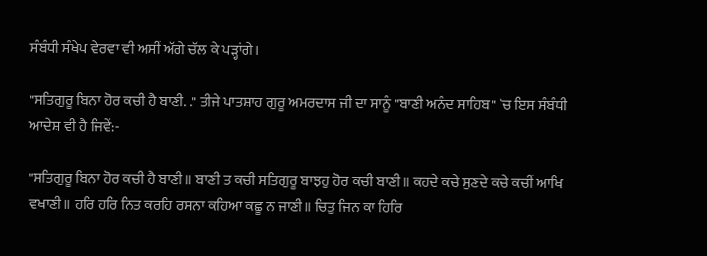ਸੰਬੰਧੀ ਸੰਖੇਪ ਵੇਰਵਾ ਵੀ ਅਸੀਂ ਅੱਗੇ ਚੱਲ ਕੇ ਪੜ੍ਹਾਂਗੇ।

"ਸਤਿਗੁਰੂ ਬਿਨਾ ਹੋਰ ਕਚੀ ਹੈ ਬਾਣੀ. ." ਤੀਜੇ ਪਾਤਸ਼ਾਹ ਗੁਰੂ ਅਮਰਦਾਸ ਜੀ ਦਾ ਸਾਨੂੰ "ਬਾਣੀ ਅਨੰਦ ਸਾਹਿਬ" `ਚ ਇਸ ਸੰਬੰਧੀ ਆਦੇਸ਼ ਵੀ ਹੈ ਜਿਵੇਂ:-

"ਸਤਿਗੁਰੂ ਬਿਨਾ ਹੋਰ ਕਚੀ ਹੈ ਬਾਣੀ॥ ਬਾਣੀ ਤ ਕਚੀ ਸਤਿਗੁਰੂ ਬਾਝਹੁ ਹੋਰ ਕਚੀ ਬਾਣੀ॥ ਕਹਦੇ ਕਚੇ ਸੁਣਦੇ ਕਚੇ ਕਚੀਂ ਆਖਿ ਵਖਾਣੀ॥ ਹਰਿ ਹਰਿ ਨਿਤ ਕਰਹਿ ਰਸਨਾ ਕਹਿਆ ਕਛੂ ਨ ਜਾਣੀ॥ ਚਿਤੁ ਜਿਨ ਕਾ ਹਿਰਿ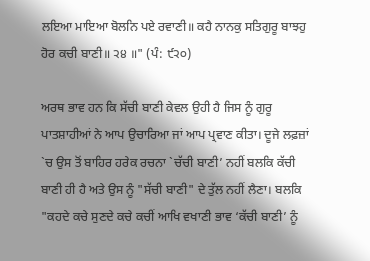ਲਇਆ ਮਾਇਆ ਬੋਲਨਿ ਪਏ ਰਵਾਣੀ॥ ਕਹੈ ਨਾਨਕੁ ਸਤਿਗੁਰੂ ਬਾਝਹੁ ਹੋਰ ਕਚੀ ਬਾਣੀ॥ ੨੪ ॥" (ਪੰ: ੯੨੦)

ਅਰਥ ਭਾਵ ਹਨ ਕਿ ਸੱਚੀ ਬਾਣੀ ਕੇਵਲ ਉਹੀ ਹੈ ਜਿਸ ਨੂੰ ਗੁਰੂ ਪਾਤਸ਼ਾਹੀਆਂ ਨੇ ਆਪ ਉਚਾਰਿਆ ਜਾਂ ਆਪ ਪ੍ਰਵਾਣ ਕੀਤਾ। ਦੂਜੇ ਲਫ਼ਜ਼ਾਂ `ਚ ਉਸ ਤੋਂ ਬਾਹਿਰ ਹਰੇਕ ਰਚਨਾ `ਚੱਚੀ ਬਾਣੀ’ ਨਹੀਂ ਬਲਕਿ ਕੱਚੀ ਬਾਣੀ ਹੀ ਹੈ ਅਤੇ ਉਸ ਨੂੰ "ਸੱਚੀ ਬਾਣੀ" ਦੇ ਤੁੱਲ ਨਹੀਂ ਲੈਣਾ। ਬਲਕਿ "ਕਹਦੇ ਕਚੇ ਸੁਣਦੇ ਕਚੇ ਕਚੀਂ ਆਖਿ ਵਖਾਣੀ ਭਾਵ ‘ਕੱਚੀ ਬਾਣੀ’ ਨੂੰ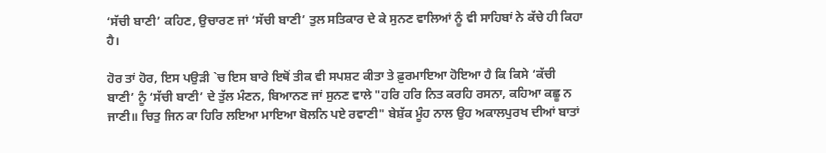‘ਸੱਚੀ ਬਾਣੀ’ ਕਹਿਣ, ਉਚਾਰਣ ਜਾਂ ‘ਸੱਚੀ ਬਾਣੀ’ ਤੁਲ ਸਤਿਕਾਰ ਦੇ ਕੇ ਸੁਨਣ ਵਾਲਿਆਂ ਨੂੰ ਵੀ ਸਾਹਿਬਾਂ ਨੇ ਕੱਚੇ ਹੀ ਕਿਹਾ ਹੈ।

ਹੋਰ ਤਾਂ ਹੋਰ, ਇਸ ਪਉੜੀ `ਚ ਇਸ ਬਾਰੇ ਇਥੋਂ ਤੀਕ ਵੀ ਸਪਸ਼ਟ ਕੀਤਾ ਤੇ ਫ਼ੁਰਮਾਇਆ ਹੋਇਆ ਹੈ ਕਿ ਕਿਸੇ ‘ਕੱਚੀ ਬਾਣੀ’ ਨੂੰ ‘ਸੱਚੀ ਬਾਣੀ’ ਦੇ ਤੁੱਲ ਮੰਣਨ, ਬਿਆਨਣ ਜਾਂ ਸੁਨਣ ਵਾਲੇ "ਹਰਿ ਹਰਿ ਨਿਤ ਕਰਹਿ ਰਸਨਾ, ਕਹਿਆ ਕਛੂ ਨ ਜਾਣੀ॥ ਚਿਤੁ ਜਿਨ ਕਾ ਹਿਰਿ ਲਇਆ ਮਾਇਆ ਬੋਲਨਿ ਪਏ ਰਵਾਣੀ" ਬੇਸ਼ੱਕ ਮੂੰਹ ਨਾਲ ਉਹ ਅਕਾਲਪੁਰਖ ਦੀਆਂ ਬਾਤਾਂ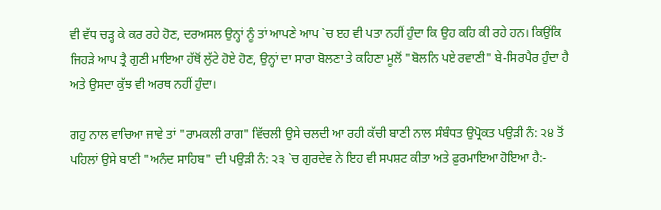ਵੀ ਵੱਧ ਚੜ੍ਹ ਕੇ ਕਰ ਰਹੇ ਹੋਣ, ਦਰਅਸਲ ਉਨ੍ਹਾਂ ਨੂੰ ਤਾਂ ਆਪਣੇ ਆਪ `ਚ ੲਹ ਵੀ ਪਤਾ ਨਹੀਂ ਹੁੰਦਾ ਕਿ ਉਹ ਕਹਿ ਕੀ ਰਹੇ ਹਨ। ਕਿਉਂਕਿ ਜਿਹੜੇ ਆਪ ਤ੍ਰੈ ਗੁਣੀ ਮਾਇਆ ਹੱਥੋਂ ਲੁੱਟੇ ਹੋਏ ਹੋਣ, ਉਨ੍ਹਾਂ ਦਾ ਸਾਰਾ ਬੋਲਣਾ ਤੇ ਕਹਿਣਾ ਮੂਲੋਂ "ਬੋਲਨਿ ਪਏ ਰਵਾਣੀ" ਬੇ-ਸਿਰਪੈਰ ਹੁੰਦਾ ਹੈ ਅਤੇ ਉਸਦਾ ਕੁੱਝ ਵੀ ਅਰਥ ਨਹੀਂ ਹੁੰਦਾ।

ਗਹੁ ਨਾਲ ਵਾਚਿਆ ਜਾਵੇ ਤਾਂ "ਰਾਮਕਲੀ ਰਾਗ" ਵਿੱਚਲੀ ਉਸੇ ਚਲਦੀ ਆ ਰਹੀ ਕੱਚੀ ਬਾਣੀ ਨਾਲ ਸੰਬੰਧਤ ਉਪ੍ਰੋਕਤ ਪਉੜੀ ਨੰ: ੨੪ ਤੋਂ ਪਹਿਲਾਂ ਉਸੇ ਬਾਣੀ "ਅਨੰਦ ਸਾਹਿਬ" ਦੀ ਪਉੜੀ ਨੰ: ੨੩ `ਚ ਗੁਰਦੇਵ ਨੇ ਇਹ ਵੀ ਸਪਸ਼ਟ ਕੀਤਾ ਅਤੇ ਫ਼ੁਰਮਾਇਆ ਹੋਇਆ ਹੈ:-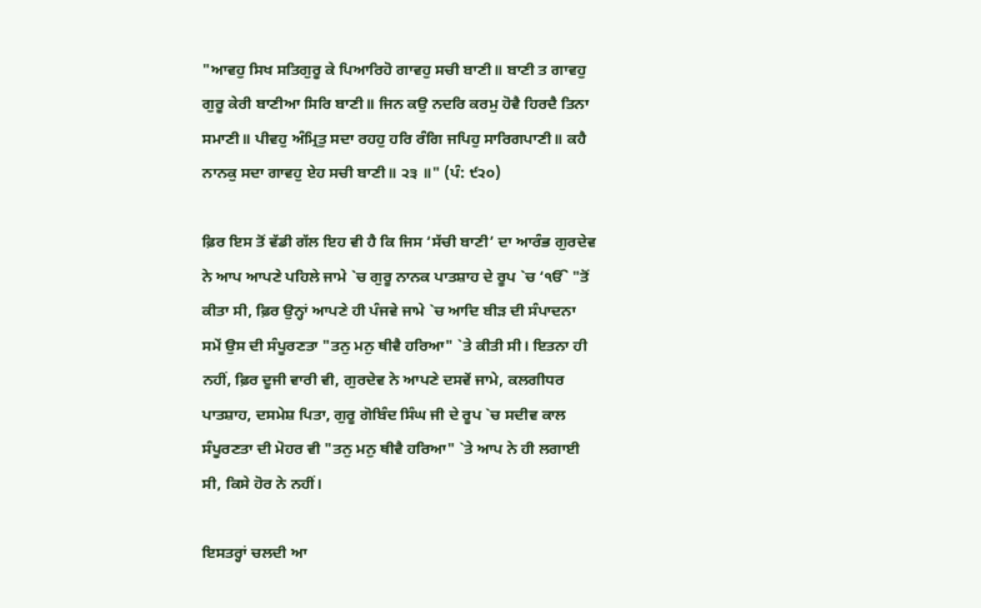"ਆਵਹੁ ਸਿਖ ਸਤਿਗੁਰੂ ਕੇ ਪਿਆਰਿਹੋ ਗਾਵਹੁ ਸਚੀ ਬਾਣੀ॥ ਬਾਣੀ ਤ ਗਾਵਹੁ ਗੁਰੂ ਕੇਰੀ ਬਾਣੀਆ ਸਿਰਿ ਬਾਣੀ॥ ਜਿਨ ਕਉ ਨਦਰਿ ਕਰਮੁ ਹੋਵੈ ਹਿਰਦੈ ਤਿਨਾ ਸਮਾਣੀ॥ ਪੀਵਹੁ ਅੰਮ੍ਰਿਤੁ ਸਦਾ ਰਹਹੁ ਹਰਿ ਰੰਗਿ ਜਪਿਹੁ ਸਾਰਿਗਪਾਣੀ॥ ਕਹੈ ਨਾਨਕੁ ਸਦਾ ਗਾਵਹੁ ਏਹ ਸਚੀ ਬਾਣੀ॥ ੨੩ ॥" (ਪੰ: ੯੨੦)

ਫ਼ਿਰ ਇਸ ਤੋਂ ਵੱਡੀ ਗੱਲ ਇਹ ਵੀ ਹੈ ਕਿ ਜਿਸ ‘ਸੱਚੀ ਬਾਣੀ’ ਦਾ ਆਰੰਭ ਗੁਰਦੇਵ ਨੇ ਆਪ ਆਪਣੇ ਪਹਿਲੇ ਜਾਮੇ `ਚ ਗੁਰੂ ਨਾਨਕ ਪਾਤਸ਼ਾਹ ਦੇ ਰੂਪ `ਚ ‘ੴ "ਤੋਂ ਕੀਤਾ ਸੀ, ਫ਼ਿਰ ਉਨ੍ਹਾਂ ਆਪਣੇ ਹੀ ਪੰਜਵੇ ਜਾਮੇ `ਚ ਆਦਿ ਬੀੜ ਦੀ ਸੰਪਾਦਨਾ ਸਮੇਂ ਉਸ ਦੀ ਸੰਪੂਰਣਤਾ "ਤਨੁ ਮਨੁ ਥੀਵੈ ਹਰਿਆ" `ਤੇ ਕੀਤੀ ਸੀ। ਇਤਨਾ ਹੀ ਨਹੀਂ, ਫ਼ਿਰ ਦੂਜੀ ਵਾਰੀ ਵੀ, ਗੁਰਦੇਵ ਨੇ ਆਪਣੇ ਦਸਵੇਂ ਜਾਮੇ, ਕਲਗੀਧਰ ਪਾਤਸ਼ਾਹ, ਦਸਮੇਸ਼ ਪਿਤਾ, ਗੁਰੂ ਗੋਬਿੰਦ ਸਿੰਘ ਜੀ ਦੇ ਰੂਪ `ਚ ਸਦੀਵ ਕਾਲ ਸੰਪੂਰਣਤਾ ਦੀ ਮੋਹਰ ਵੀ "ਤਨੁ ਮਨੁ ਥੀਵੈ ਹਰਿਆ" `ਤੇ ਆਪ ਨੇ ਹੀ ਲਗਾਈ ਸੀ, ਕਿਸੇ ਹੋਰ ਨੇ ਨਹੀਂ।

ਇਸਤਰ੍ਹਾਂ ਚਲਦੀ ਆ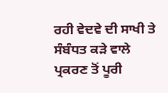ਰਹੀ ਵੇਦਵੇ ਦੀ ਸਾਖੀ ਤੇ ਸੰਬੰਧਤ ਕੜੇ ਵਾਲੇ ਪ੍ਰਕਰਣ ਤੋਂ ਪੂਰੀ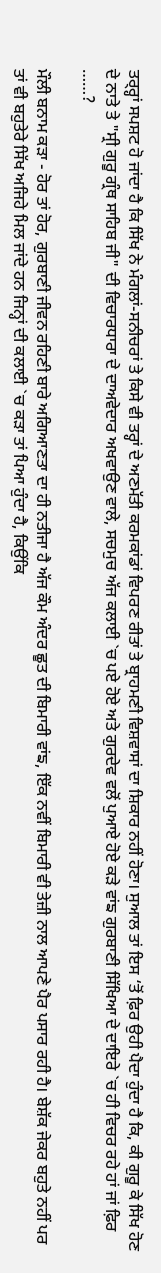ਤਰ੍ਰ੍ਹਾਂ ਸਪਸ਼ਟ ਹੋ ਜਾਂਦਾ ਹੈ ਕਿ ਸਿੱਖ ਨੇ ਮੰਗਲਾਂ-ਸਨੀਚਰਾਂ ਤੇ ਕਿਸੇ ਵੀ ਤਰ੍ਹਾਂ ਦੇ ਅਣਮੱਤੀ ਕਰਮਕਾਂਡਾਂ ਵਿਪਰਣ ਰੀਤਾਂ ਤੇ ਬ੍ਰਾਹਮਣੀ ਵਿਸ਼ਵਾਸਾਂ ਦਾ ਸ਼ਿਕਾਰ ਨਹੀਂ ਹੋਣਾ। ਸੁਆਲ ਤਾਂ ਇਸ ‘ਤੋਂ ਫ਼ਿਰ ਉਹੀ ਪੈਦਾ ਹੁੰਦਾ ਹੈ ਕਿ, ਕੀ ਗੁਰੂ ਕੇ ਸਿੱਖ ਹੋਣ ਦੇ ਨਾਤੇ ਤੇ "ਸ੍ਰੀ ਗੁਰੂ ਗ੍ਰੰਥ ਸਾਹਿਬ ਜੀ" ਦੀ ਵਿਚਾਰਧਾਰਾ ਦੇ ਦਾਅਵੇਦਾਰ ਅਖਵਾਉਣ ਵਾਲੇ, ਸਚਮੁਚ ਅੱਜ ਕਲਾਈ `ਚ ਪਏ ਹੋਏ ਅਤੇ ਗੁਰਦੇਵ ਵਲੋਂ ਪੁਆਏ ਹੋਏ ਕੜੇ ਵਾਂਙ ਗੁਰਬਾਣੀ ਸਿੱਖਿਆ ਦੇ ਦਾਇਰੇ `ਚ ਹੀ ਵਿਚਰ ਰਹੇ ਹਾਂ ਜਾਂ ਫ਼ਿਰ ……?

ਮੌਲੀ ਬਨਾਮ ਕੜਾ - ਹੋਰ ਤਾਂ ਹੋਰ, ਗੁਰਬਾਣੀ ਜੀਵਨ ਰਹਿਣੀ ਬਾਰੇ ਅਗਿਆਣਤਾ ਦਾ ਹੀ ਨਤੀਜਾ ਹੈ ਅੱਜ ਕੌਮ ਅੰਦਰ ਛੂਤ ਦੀ ਬਿਮਾਰੀ ਵਾਂਙ, ਇੱਕ ਨਵੀਂ ਬਿਮਾਰੀ ਵੀ ਤੇਜ਼ੀ ਨਾਲ ਆਪਣੇ ਪੈਰ ਪਸਾਰ ਰਹੀ ਹੈ। ਬੇਸ਼ੱਕ ਜੇਕਰ ਬਹੁਤੇ ਨਹੀਂ ਪਰ ਤਾਂ ਵੀ ਬਹੁਤੇਰੇ ਸਿੱਖ ਅਜਿਹੇ ਮਿਲ ਜਾਂਦੇ ਹਨ ਜਿਨ੍ਹਾਂ ਦੀ ਕਲਾਈ `ਚ ਕੜਾ ਤਾਂ ਪਿਆ ਹੁੰਦਾ ਹੈ, ਕਿਉਂਕਿ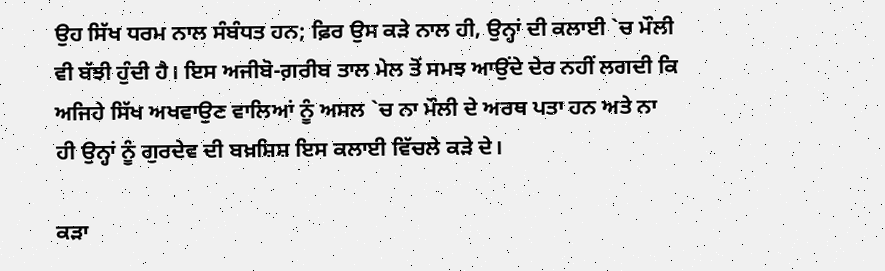ਉਹ ਸਿੱਖ ਧਰਮ ਨਾਲ ਸੰਬੰਧਤ ਹਨ; ਫ਼ਿਰ ਉਸ ਕੜੇ ਨਾਲ ਹੀ, ਉਨ੍ਹਾਂ ਦੀ ਕਲਾਈ `ਚ ਮੌਲੀ ਵੀ ਬੱਝੀ ਹੁੰਦੀ ਹੈ। ਇਸ ਅਜੀਬੋ-ਗ਼ਰੀਬ ਤਾਲ ਮੇਲ ਤੋਂ ਸਮਝ ਆਉਂਦੇ ਦੇਰ ਨਹੀਂ ਲਗਦੀ ਕਿ ਅਜਿਹੇ ਸਿੱਖ ਅਖਵਾਉਣ ਵਾਲਿਆਂ ਨੂੰ ਅਸਲ `ਚ ਨਾ ਮੌਲੀ ਦੇ ਅਰਥ ਪਤਾ ਹਨ ਅਤੇ ਨਾ ਹੀ ਉਨ੍ਹਾਂ ਨੂੰ ਗੁਰਦੇਵ ਦੀ ਬਖ਼ਸ਼ਿਸ਼ ਇਸ ਕਲਾਈ ਵਿੱਚਲੇ ਕੜੇ ਦੇ।

ਕੜਾ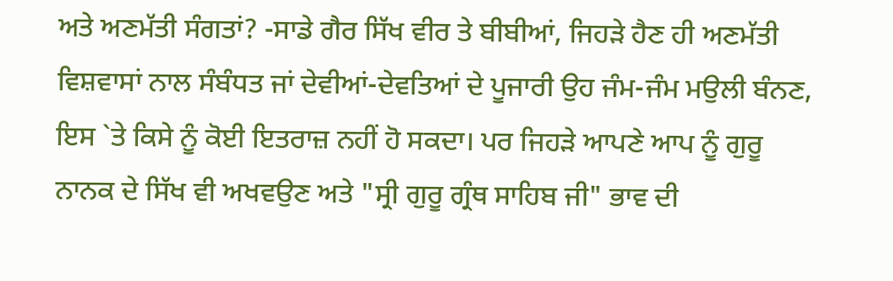ਅਤੇ ਅਣਮੱਤੀ ਸੰਗਤਾਂ? -ਸਾਡੇ ਗੈਰ ਸਿੱਖ ਵੀਰ ਤੇ ਬੀਬੀਆਂ, ਜਿਹੜੇ ਹੈਣ ਹੀ ਅਣਮੱਤੀ ਵਿਸ਼ਵਾਸਾਂ ਨਾਲ ਸੰਬੰਧਤ ਜਾਂ ਦੇਵੀਆਂ-ਦੇਵਤਿਆਂ ਦੇ ਪੂਜਾਰੀ ਉਹ ਜੰਮ-ਜੰਮ ਮਉਲੀ ਬੰਨਣ, ਇਸ `ਤੇ ਕਿਸੇ ਨੂੰ ਕੋਈ ਇਤਰਾਜ਼ ਨਹੀਂ ਹੋ ਸਕਦਾ। ਪਰ ਜਿਹੜੇ ਆਪਣੇ ਆਪ ਨੂੰ ਗੁਰੂ ਨਾਨਕ ਦੇ ਸਿੱਖ ਵੀ ਅਖਵਉਣ ਅਤੇ "ਸ੍ਰੀ ਗੁਰੂ ਗ੍ਰੰਥ ਸਾਹਿਬ ਜੀ" ਭਾਵ ਦੀ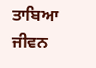ਤਾਬਿਆ ਜੀਵਨ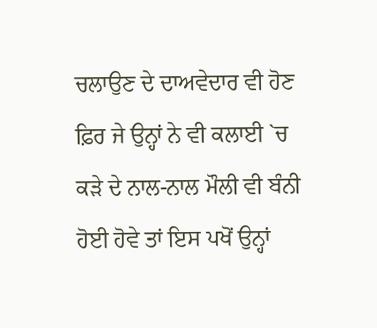ਚਲਾਉਣ ਦੇ ਦਾਅਵੇਦਾਰ ਵੀ ਹੋਣ ਫ਼ਿਰ ਜੇ ਉਨ੍ਹਾਂ ਨੇ ਵੀ ਕਲਾਈ `ਚ ਕੜੇ ਦੇ ਨਾਲ-ਨਾਲ ਮੌਲੀ ਵੀ ਬੰਨੀ ਹੋਈ ਹੋਵੇ ਤਾਂ ਇਸ ਪਖੋਂ ਉਨ੍ਹਾਂ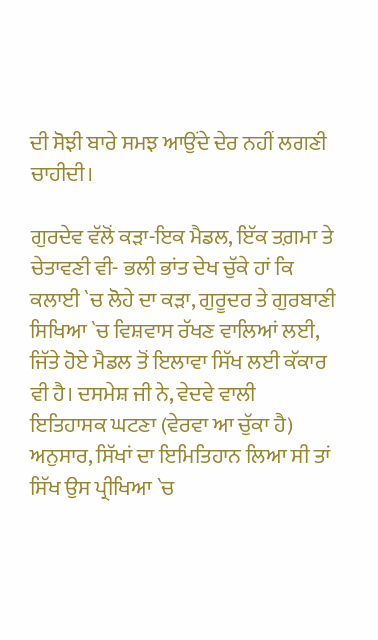ਦੀ ਸੋਝੀ ਬਾਰੇ ਸਮਝ ਆਉਂਦੇ ਦੇਰ ਨਹੀਂ ਲਗਣੀ ਚਾਹੀਦੀ।

ਗੁਰਦੇਵ ਵੱਲੋਂ ਕੜਾ-ਇਕ ਮੈਡਲ, ਇੱਕ ਤਗ਼ਮਾ ਤੇ ਚੇਤਾਵਣੀ ਵੀ- ਭਲੀ ਭਾਂਤ ਦੇਖ ਚੁੱਕੇ ਹਾਂ ਕਿ ਕਲਾਈ `ਚ ਲੋਹੇ ਦਾ ਕੜਾ, ਗੁਰੂਦਰ ਤੇ ਗੁਰਬਾਣੀ ਸਿਖਿਆ `ਚ ਵਿਸ਼ਵਾਸ ਰੱਖਣ ਵਾਲਿਆਂ ਲਈ, ਜਿੱਤੇ ਹੋਏ ਮੈਡਲ ਤੋਂ ਇਲਾਵਾ ਸਿੱਖ ਲਈ ਕੱਕਾਰ ਵੀ ਹੈ। ਦਸਮੇਸ਼ ਜੀ ਨੇ, ਵੇਦਵੇ ਵਾਲੀ ਇਤਿਹਾਸਕ ਘਟਣਾ (ਵੇਰਵਾ ਆ ਚੁੱਕਾ ਹੈ) ਅਨੁਸਾਰ, ਸਿੱਖਾਂ ਦਾ ਇਮਿਤਿਹਾਨ ਲਿਆ ਸੀ ਤਾਂ ਸਿੱਖ ਉਸ ਪ੍ਰੀਖਿਆ `ਚ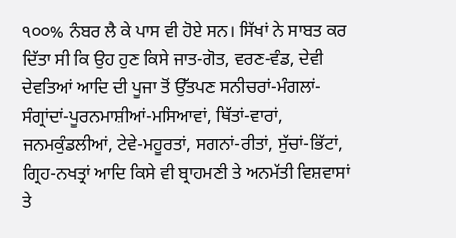੧੦੦% ਨੰਬਰ ਲੈ ਕੇ ਪਾਸ ਵੀ ਹੋਏ ਸਨ। ਸਿੱਖਾਂ ਨੇ ਸਾਬਤ ਕਰ ਦਿੱਤਾ ਸੀ ਕਿ ਉਹ ਹੁਣ ਕਿਸੇ ਜਾਤ-ਗੋਤ, ਵਰਣ-ਵੰਡ, ਦੇਵੀ ਦੇਵਤਿਆਂ ਆਦਿ ਦੀ ਪੂਜਾ ਤੋਂ ਉੱਤਪਣ ਸਨੀਚਰਾਂ-ਮੰਗਲਾਂ-ਸੰਗ੍ਰਾਂਦਾਂ-ਪੂਰਨਮਾਸ਼ੀਆਂ-ਮਸਿਆਵਾਂ, ਥਿੱਤਾਂ-ਵਾਰਾਂ, ਜਨਮਕੁੰਡਲੀਆਂ, ਟੇਵੇ-ਮਹੂਰਤਾਂ, ਸਗਨਾਂ-ਰੀਤਾਂ, ਸੁੱਚਾਂ-ਭਿੱਟਾਂ, ਗ੍ਰਿਹ-ਨਖਤ੍ਰਾਂ ਆਦਿ ਕਿਸੇ ਵੀ ਬ੍ਰਾਹਮਣੀ ਤੇ ਅਨਮੱਤੀ ਵਿਸ਼ਵਾਸਾਂ ਤੇ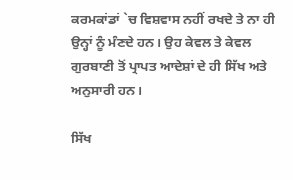ਕਰਮਕਾਂਡਾਂ `ਚ ਵਿਸ਼ਵਾਸ ਨਹੀਂ ਰਖਦੇ ਤੇ ਨਾ ਹੀ ਉਨ੍ਹਾਂ ਨੂੰ ਮੰਣਦੇ ਹਨ। ਉਹ ਕੇਵਲ ਤੇ ਕੇਵਲ ਗੁਰਬਾਣੀ ਤੋਂ ਪ੍ਰਾਪਤ ਆਦੇਸ਼ਾਂ ਦੇ ਹੀ ਸਿੱਖ ਅਤੇ ਅਨੁਸਾਰੀ ਹਨ।

ਸਿੱਖ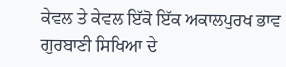ਕੇਵਲ ਤੇ ਕੇਵਲ ਇੱਕੋ ਇੱਕ ਅਕਾਲਪੁਰਖ ਭਾਵ ਗੁਰਬਾਣੀ ਸਿਖਿਆ ਦੇ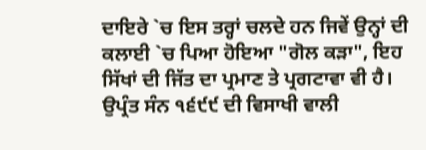ਦਾਇਰੇ `ਚ ਇਸ ਤਰ੍ਹਾਂ ਚਲਦੇ ਹਨ ਜਿਵੇਂ ਉਨ੍ਹਾਂ ਦੀ ਕਲਾਈ `ਚ ਪਿਆ ਹੋਇਆ "ਗੋਲ ਕੜਾ", ਇਹ ਸਿੱਖਾਂ ਦੀ ਜਿੱਤ ਦਾ ਪ੍ਰਮਾਣ ਤੇ ਪ੍ਰਗਟਾਵਾ ਵੀ ਹੈ। ਉਪ੍ਰੰਤ ਸੰਨ ੧੬੯੯ ਦੀ ਵਿਸਾਖੀ ਵਾਲੀ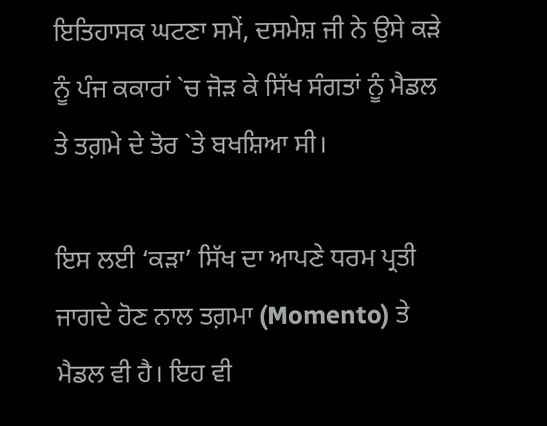ਇਤਿਹਾਸਕ ਘਟਣਾ ਸਮੇਂ, ਦਸਮੇਸ਼ ਜੀ ਨੇ ਉਸੇ ਕੜੇ ਨੂੰ ਪੰਜ ਕਕਾਰਾਂ `ਚ ਜੋੜ ਕੇ ਸਿੱਖ ਸੰਗਤਾਂ ਨੂੰ ਮੈਡਲ ਤੇ ਤਗ਼ਮੇ ਦੇ ਤੋਰ `ਤੇ ਬਖਸ਼ਿਆ ਸੀ।

ਇਸ ਲਈ ‘ਕੜਾ’ ਸਿੱਖ ਦਾ ਆਪਣੇ ਧਰਮ ਪ੍ਰਤੀ ਜਾਗਦੇ ਹੋਣ ਨਾਲ ਤਗ਼ਮਾ (Momento) ਤੇ ਮੈਡਲ ਵੀ ਹੈ। ਇਹ ਵੀ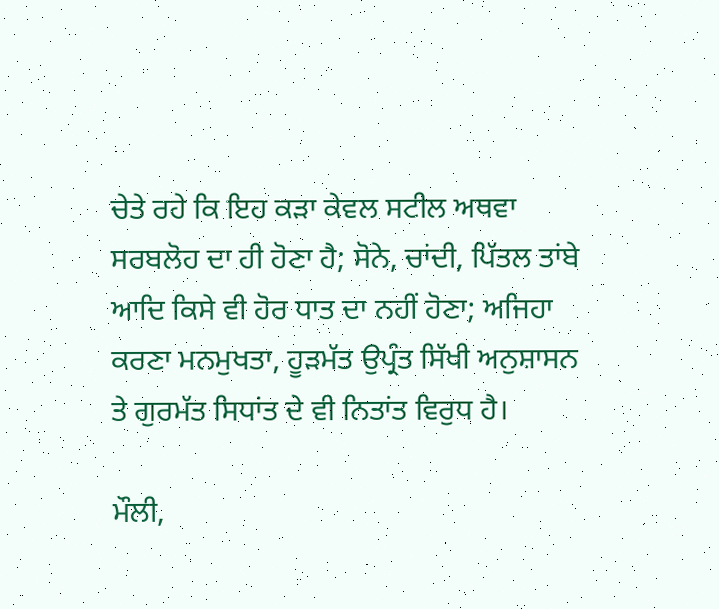ਚੇਤੇ ਰਹੇ ਕਿ ਇਹ ਕੜਾ ਕੇਵਲ ਸਟੀਲ ਅਥਵਾ ਸਰਬਲੋਹ ਦਾ ਹੀ ਹੋਣਾ ਹੈ; ਸੋਨੇ, ਚਾਂਦੀ, ਪਿੱਤਲ ਤਾਂਬੇ ਆਦਿ ਕਿਸੇ ਵੀ ਹੋਰ ਧਾਤ ਦਾ ਨਹੀਂ ਹੋਣਾ; ਅਜਿਹਾ ਕਰਣਾ ਮਨਮੁਖਤਾ, ਹੂੜਮੱਤ ਉਪ੍ਰੰਤ ਸਿੱਖੀ ਅਨੁਸ਼ਾਸਨ ਤੇ ਗੁਰਮੱਤ ਸਿਧਾਂਤ ਦੇ ਵੀ ਨਿਤਾਂਤ ਵਿਰੁਧ ਹੈ।

ਮੌਲੀ,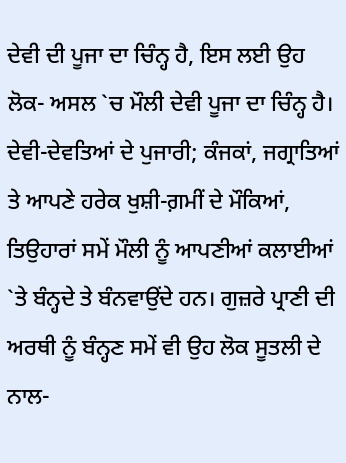ਦੇਵੀ ਦੀ ਪੂਜਾ ਦਾ ਚਿੰਨ੍ਹ ਹੈ, ਇਸ ਲਈ ਉਹ ਲੋਕ- ਅਸਲ `ਚ ਮੌਲੀ ਦੇਵੀ ਪੂਜਾ ਦਾ ਚਿੰਨ੍ਹ ਹੈ। ਦੇਵੀ-ਦੇਵਤਿਆਂ ਦੇ ਪੁਜਾਰੀ; ਕੰਜਕਾਂ, ਜਗ੍ਰਾਤਿਆਂ ਤੇ ਆਪਣੇ ਹਰੇਕ ਖੁਸ਼ੀ-ਗ਼ਮੀਂ ਦੇ ਮੌਕਿਆਂ, ਤਿਉਹਾਰਾਂ ਸਮੇਂ ਮੌਲੀ ਨੂੰ ਆਪਣੀਆਂ ਕਲਾਈਆਂ `ਤੇ ਬੰਨ੍ਹਦੇ ਤੇ ਬੰਨਵਾਉਂਦੇ ਹਨ। ਗੁਜ਼ਰੇ ਪ੍ਰਾਣੀ ਦੀ ਅਰਥੀ ਨੂੰ ਬੰਨ੍ਹਣ ਸਮੇਂ ਵੀ ਉਹ ਲੋਕ ਸੂਤਲੀ ਦੇ ਨਾਲ-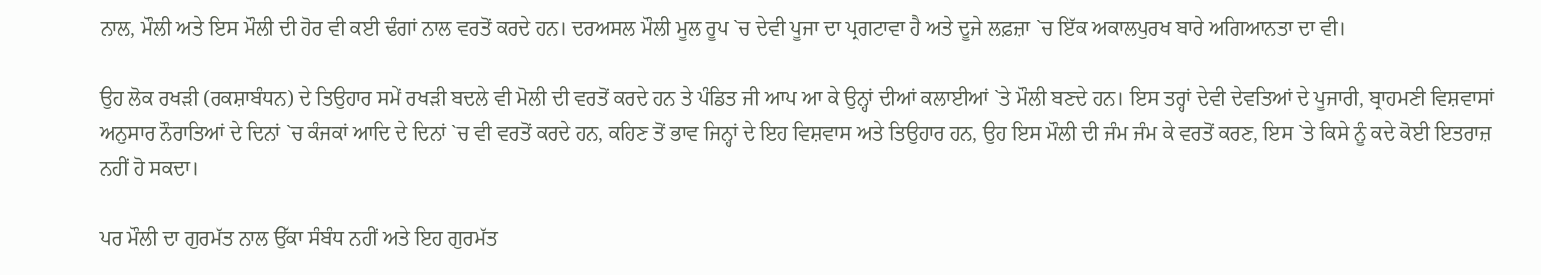ਨਾਲ, ਮੌਲੀ ਅਤੇ ਇਸ ਮੌਲੀ ਦੀ ਹੋਰ ਵੀ ਕਈ ਢੰਗਾਂ ਨਾਲ ਵਰਤੋਂ ਕਰਦੇ ਹਨ। ਦਰਅਸਲ ਮੌਲੀ ਮੂਲ ਰੂਪ `ਚ ਦੇਵੀ ਪੂਜਾ ਦਾ ਪ੍ਰਗਟਾਵਾ ਹੈ ਅਤੇ ਦੂਜੇ ਲਫ਼ਜ਼ਾ `ਚ ਇੱਕ ਅਕਾਲਪੁਰਖ ਬਾਰੇ ਅਗਿਆਨਤਾ ਦਾ ਵੀ।

ਉਹ ਲੋਕ ਰਖੜੀ (ਰਕਸ਼ਾਬੰਧਨ) ਦੇ ਤਿਉਹਾਰ ਸਮੇਂ ਰਖੜੀ ਬਦਲੇ ਵੀ ਮੋਲੀ ਦੀ ਵਰਤੋਂ ਕਰਦੇ ਹਨ ਤੇ ਪੰਡਿਤ ਜੀ ਆਪ ਆ ਕੇ ਉਨ੍ਹਾਂ ਦੀਆਂ ਕਲਾਈਆਂ `ਤੇ ਮੌਲੀ ਬਣਦੇ ਹਨ। ਇਸ ਤਰ੍ਹਾਂ ਦੇਵੀ ਦੇਵਤਿਆਂ ਦੇ ਪੂਜਾਰੀ, ਬ੍ਰਾਹਮਣੀ ਵਿਸ਼ਵਾਸਾਂ ਅਨੁਸਾਰ ਨੌਰਾਤਿਆਂ ਦੇ ਦਿਨਾਂ `ਚ ਕੰਜਕਾਂ ਆਦਿ ਦੇ ਦਿਨਾਂ `ਚ ਵੀ ਵਰਤੋਂ ਕਰਦੇ ਹਨ, ਕਹਿਣ ਤੋਂ ਭਾਵ ਜਿਨ੍ਹਾਂ ਦੇ ਇਹ ਵਿਸ਼ਵਾਸ ਅਤੇ ਤਿਉਹਾਰ ਹਨ, ਉਹ ਇਸ ਮੌਲੀ ਦੀ ਜੰਮ ਜੰਮ ਕੇ ਵਰਤੋਂ ਕਰਣ, ਇਸ `ਤੇ ਕਿਸੇ ਨੂੰ ਕਦੇ ਕੋਈ ਇਤਰਾਜ਼ ਨਹੀਂ ਹੋ ਸਕਦਾ।

ਪਰ ਮੌਲੀ ਦਾ ਗੁਰਮੱਤ ਨਾਲ ਉੱਕਾ ਸੰਬੰਧ ਨਹੀਂ ਅਤੇ ਇਹ ਗੁਰਮੱਤ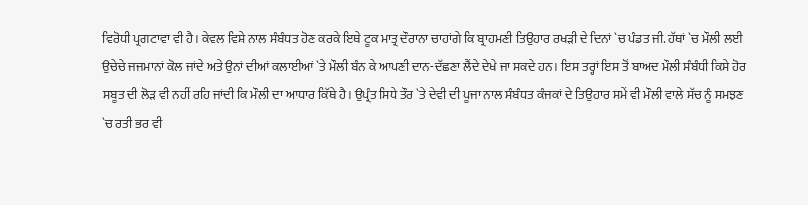ਵਿਰੋਧੀ ਪ੍ਰਗਟਾਵਾ ਵੀ ਹੈ। ਕੇਵਲ ਵਿਸ਼ੇ ਨਾਲ ਸੰਬੰਧਤ ਹੋਣ ਕਰਕੇ ਇਥੇ ਟੂਕ ਮਾਤ੍ਰ ਦੌਰਾਨਾ ਚਾਹਾਂਗੇ ਕਿ ਬ੍ਰਾਹਮਣੀ ਤਿਉਹਾਰ ਰਖੜੀ ਦੇ ਦਿਨਾਂ `ਚ ਪੰਡਤ ਜੀ. ਹੱਥਾਂ `ਚ ਮੌਲੀ ਲਈ ਉਚੇਚੇ ਜਜਮਾਨਾਂ ਕੋਲ ਜਾਂਦੇ ਅਤੇ ਉਨਾਂ ਦੀਆਂ ਕਲਾਈਆਂ `ਤੇ ਮੌਲੀ ਬੰਨ ਕੇ ਆਪਣੀ ਦਾਨ-ਦੱਛਣਾ ਲੈਂਦੇ ਦੇਖੇ ਜਾ ਸਕਦੇ ਹਨ। ਇਸ ਤਰ੍ਹਾਂ ਇਸ ਤੋਂ ਬਾਅਦ ਮੌਲੀ ਸੰਬੰਧੀ ਕਿਸੇ ਹੋਰ ਸਬੂਤ ਦੀ ਲੋੜ ਵੀ ਨਹੀਂ ਰਹਿ ਜਾਂਦੀ ਕਿ ਮੌਲੀ ਦਾ ਆਧਾਰ ਕਿੱਥੇ ਹੈ। ਉਪ੍ਰੰਤ ਸਿਧੇ ਤੌਰ `ਤੇ ਦੇਵੀ ਦੀ ਪੂਜਾ ਨਾਲ ਸੰਬੰਧਤ ਕੰਜਕਾਂ ਦੇ ਤਿਉਹਾਰ ਸਮੇਂ ਵੀ ਮੌਲੀ ਵਾਲੇ ਸੱਚ ਨੂੰ ਸਮਝਣ `ਚ ਰਤੀ ਭਰ ਵੀ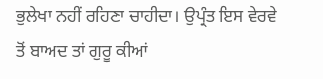ਭੁਲੇਖਾ ਨਹੀਂ ਰਹਿਣਾ ਚਾਹੀਦਾ। ਉਪ੍ਰੰਤ ਇਸ ਵੇਰਵੇ ਤੋਂ ਬਾਅਦ ਤਾਂ ਗੁਰੂ ਕੀਆਂ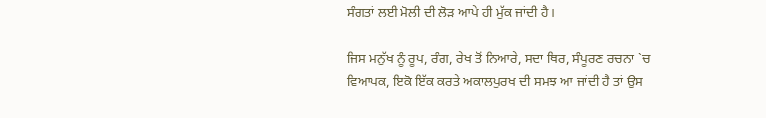ਸੰਗਤਾਂ ਲਈ ਮੋਲੀ ਦੀ ਲੋੜ ਆਪੇ ਹੀ ਮੁੱਕ ਜਾਂਦੀ ਹੈ।

ਜਿਸ ਮਨੁੱਖ ਨੂੰ ਰੂਪ, ਰੰਗ, ਰੇਖ ਤੋਂ ਨਿਆਰੇ, ਸਦਾ ਥਿਰ, ਸੰਪੂਰਣ ਰਚਨਾ `ਚ ਵਿਆਪਕ, ਇਕੋ ਇੱਕ ਕਰਤੇ ਅਕਾਲਪੁਰਖ ਦੀ ਸਮਝ ਆ ਜਾਂਦੀ ਹੈ ਤਾਂ ਉਸ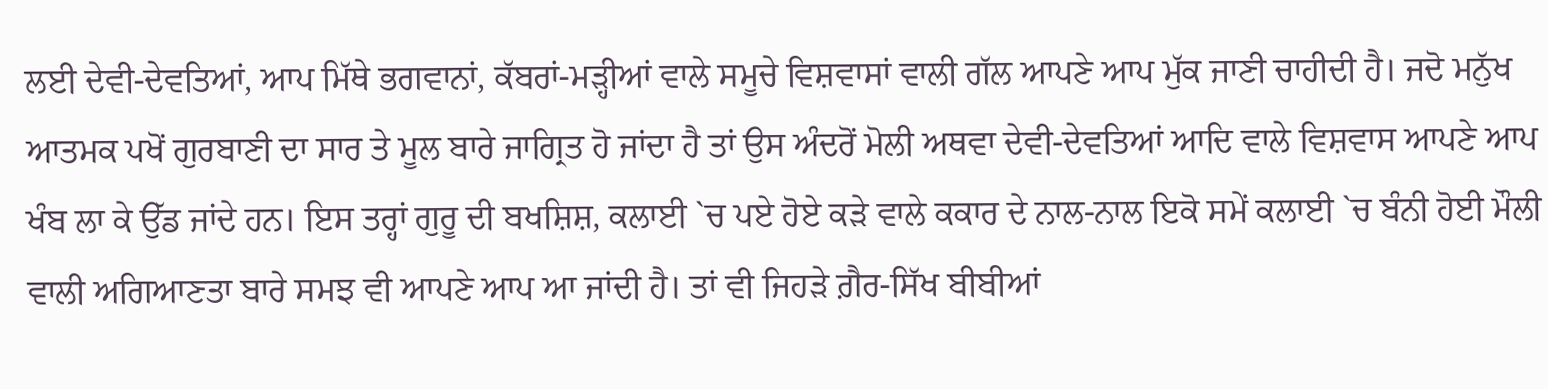ਲਈ ਦੇਵੀ-ਦੇਵਤਿਆਂ, ਆਪ ਮਿੱਥੇ ਭਗਵਾਨਾਂ, ਕੱਬਰਾਂ-ਮੜ੍ਹੀਆਂ ਵਾਲੇ ਸਮੂਚੇ ਵਿਸ਼ਵਾਸਾਂ ਵਾਲੀ ਗੱਲ ਆਪਣੇ ਆਪ ਮੁੱਕ ਜਾਣੀ ਚਾਹੀਦੀ ਹੈ। ਜਦੋ ਮਨੁੱਖ ਆਤਮਕ ਪਖੋਂ ਗੁਰਬਾਣੀ ਦਾ ਸਾਰ ਤੇ ਮੂਲ ਬਾਰੇ ਜਾਗ੍ਰਿਤ ਹੋ ਜਾਂਦਾ ਹੈ ਤਾਂ ਉਸ ਅੰਦਰੋਂ ਮੋਲੀ ਅਥਵਾ ਦੇਵੀ-ਦੇਵਤਿਆਂ ਆਦਿ ਵਾਲੇ ਵਿਸ਼ਵਾਸ ਆਪਣੇ ਆਪ ਖੰਬ ਲਾ ਕੇ ਉੱਡ ਜਾਂਦੇ ਹਨ। ਇਸ ਤਰ੍ਹਾਂ ਗੁਰੂ ਦੀ ਬਖਸ਼ਿਸ਼, ਕਲਾਈ `ਚ ਪਏ ਹੋਏ ਕੜੇ ਵਾਲੇ ਕਕਾਰ ਦੇ ਨਾਲ-ਨਾਲ ਇਕੋ ਸਮੇਂ ਕਲਾਈ `ਚ ਬੰਨੀ ਹੋਈ ਮੌਲੀ ਵਾਲੀ ਅਗਿਆਣਤਾ ਬਾਰੇ ਸਮਝ ਵੀ ਆਪਣੇ ਆਪ ਆ ਜਾਂਦੀ ਹੈ। ਤਾਂ ਵੀ ਜਿਹੜੇ ਗ਼ੈਰ-ਸਿੱਖ ਬੀਬੀਆਂ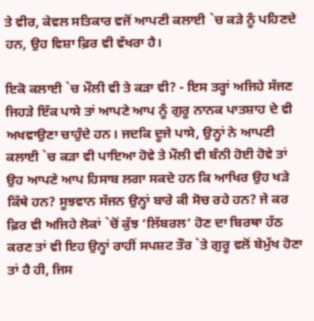ਤੇ ਵੀਰ, ਕੇਵਲ ਸਤਿਕਾਰ ਵਜੋਂ ਆਪਣੀ ਕਲਾਈ `ਚ ਕੜੇ ਨੂੰ ਪਹਿਣਦੇ ਹਨ, ਉਹ ਵਿਸ਼ਾ ਫ਼ਿਰ ਵੀ ਵੱਖਰਾ ਹੈ।

ਇਕੋ ਕਲਾਈ `ਚ ਮੌਲੀ ਵੀ ਤੇ ਕੜਾ ਵੀ? - ਇਸ ਤਰ੍ਹਾਂ ਅਜਿਹੇ ਸੱਜਣ ਜਿਹੜੇ ਇੱਕ ਪਾਸੇ ਤਾਂ ਆਪਣੇ ਆਪ ਨੂੰ ਗੁਰੂ ਨਾਨਕ ਪਾਤਸ਼ਾਹ ਦੇ ਵੀ ਅਖਵਾਉਣਾ ਚਾਹੁੰਦੇ ਹਨ। ਜਦਕਿ ਦੂਜੇ ਪਾਸੇ, ਉਨ੍ਹਾਂ ਨੇ ਆਪਣੀ ਕਲਾਈ `ਚ ਕੜਾ ਵੀ ਪਾਇਆ ਹੋਵੇ ਤੇ ਮੌਲੀ ਵੀ ਬੰਨੀ ਹੋਈ ਹੋਵੇ ਤਾਂ ਉਹ ਆਪਣੇ ਆਪ ਹਿਸਾਬ ਲਗਾ ਸਕਦੇ ਹਨ ਕਿ ਆਖਿਰ ਉਹ ਖੜੇ ਕਿੱਥੇ ਹਨ? ਸੂਝਵਾਨ ਸੱਜਨ ਉਨ੍ਹਾਂ ਬਾਰੇ ਕੀ ਸੋਚ ਰਹੇ ਹਨ? ਜੇ ਕਰ ਫ਼ਿਰ ਵੀ ਅਜਿਹੇ ਲੋਕਾਂ `ਚੋਂ ਕੁੱਝ ‘ਲਿੱਬਰਲ’ ਹੋਣ ਦਾ ਬਿਰਥਾ ਹੱਠ ਕਰਣ ਤਾਂ ਵੀ ਇਹ ਉਨ੍ਹਾਂ ਰਾਹੀਂ ਸਪਸ਼ਟ ਤੌਰ `ਤੇ ਗੁਰੂ ਵਲੋਂ ਬੇਮੁੱਖ ਹੋਣਾ ਤਾਂ ਹੈ ਹੀ, ਜਿਸ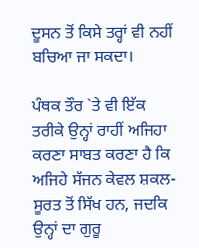ਦੂਸਨ ਤੋਂ ਕਿਸੇ ਤਰ੍ਹਾਂ ਵੀ ਨਹੀਂ ਬਚਿਆ ਜਾ ਸਕਦਾ।

ਪੰਥਕ ਤੌਰ `ਤੇ ਵੀ ਇੱਕ ਤਰੀਕੇ ਉਨ੍ਹਾਂ ਰਾਹੀਂ ਅਜਿਹਾ ਕਰਣਾ ਸਾਬਤ ਕਰਣਾ ਹੈ ਕਿ ਅਜਿਹੇ ਸੱਜਨ ਕੇਵਲ ਸ਼ਕਲ-ਸੂਰਤ ਤੋਂ ਸਿੱਖ ਹਨ, ਜਦਕਿ ਉਨ੍ਹਾਂ ਦਾ ਗੁਰੂ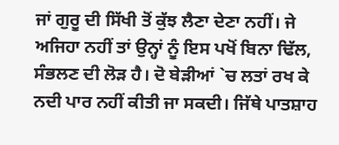ਜਾਂ ਗੁਰੂ ਦੀ ਸਿੱਖੀ ਤੋਂ ਕੁੱਝ ਲੈਣਾ ਦੇਣਾ ਨਹੀਂ। ਜੇ ਅਜਿਹਾ ਨਹੀਂ ਤਾਂ ਉਨ੍ਹਾਂ ਨੂੰ ਇਸ ਪਖੋਂ ਬਿਨਾ ਢਿੱਲ, ਸੰਭਲਣ ਦੀ ਲੋੜ ਹੈ। ਦੋ ਬੇੜੀਆਂ `ਚ ਲਤਾਂ ਰਖ ਕੇ ਨਦੀ ਪਾਰ ਨਹੀਂ ਕੀਤੀ ਜਾ ਸਕਦੀ। ਜਿੱਥੇ ਪਾਤਸ਼ਾਹ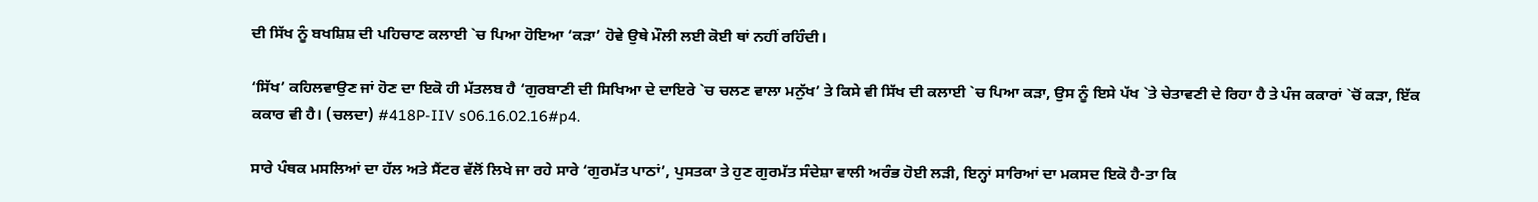ਦੀ ਸਿੱਖ ਨੂੰ ਬਖਸ਼ਿਸ਼ ਦੀ ਪਹਿਚਾਣ ਕਲਾਈ `ਚ ਪਿਆ ਹੋਇਆ ‘ਕੜਾ’ ਹੋਵੇ ਉਥੇ ਮੌਲੀ ਲਈ ਕੋਈ ਥਾਂ ਨਹੀਂ ਰਹਿੰਦੀ।

‘ਸਿੱਖ’ ਕਹਿਲਵਾਉਣ ਜਾਂ ਹੋਣ ਦਾ ਇਕੋ ਹੀ ਮੱਤਲਬ ਹੈ ‘ਗੁਰਬਾਣੀ ਦੀ ਸਿਖਿਆ ਦੇ ਦਾਇਰੇ `ਚ ਚਲਣ ਵਾਲਾ ਮਨੁੱਖ’ ਤੇ ਕਿਸੇ ਵੀ ਸਿੱਖ ਦੀ ਕਲਾਈ `ਚ ਪਿਆ ਕੜਾ, ਉਸ ਨੂੰ ਇਸੇ ਪੱਖ `ਤੇ ਚੇਤਾਵਣੀ ਦੇ ਰਿਹਾ ਹੈ ਤੇ ਪੰਜ ਕਕਾਰਾਂ `ਚੋਂ ਕੜਾ, ਇੱਕ ਕਕਾਰ ਵੀ ਹੈ। (ਚਲਦਾ) #418P-IIV s06.16.02.16#p4.

ਸਾਰੇ ਪੰਥਕ ਮਸਲਿਆਂ ਦਾ ਹੱਲ ਅਤੇ ਸੈਂਟਰ ਵੱਲੋਂ ਲਿਖੇ ਜਾ ਰਹੇ ਸਾਰੇ ‘ਗੁਰਮੱਤ ਪਾਠਾਂ’, ਪੁਸਤਕਾ ਤੇ ਹੁਣ ਗੁਰਮੱਤ ਸੰਦੇਸ਼ਾ ਵਾਲੀ ਅਰੰਭ ਹੋਈ ਲੜੀ, ਇਨ੍ਹਾਂ ਸਾਰਿਆਂ ਦਾ ਮਕਸਦ ਇਕੋ ਹੈ-ਤਾ ਕਿ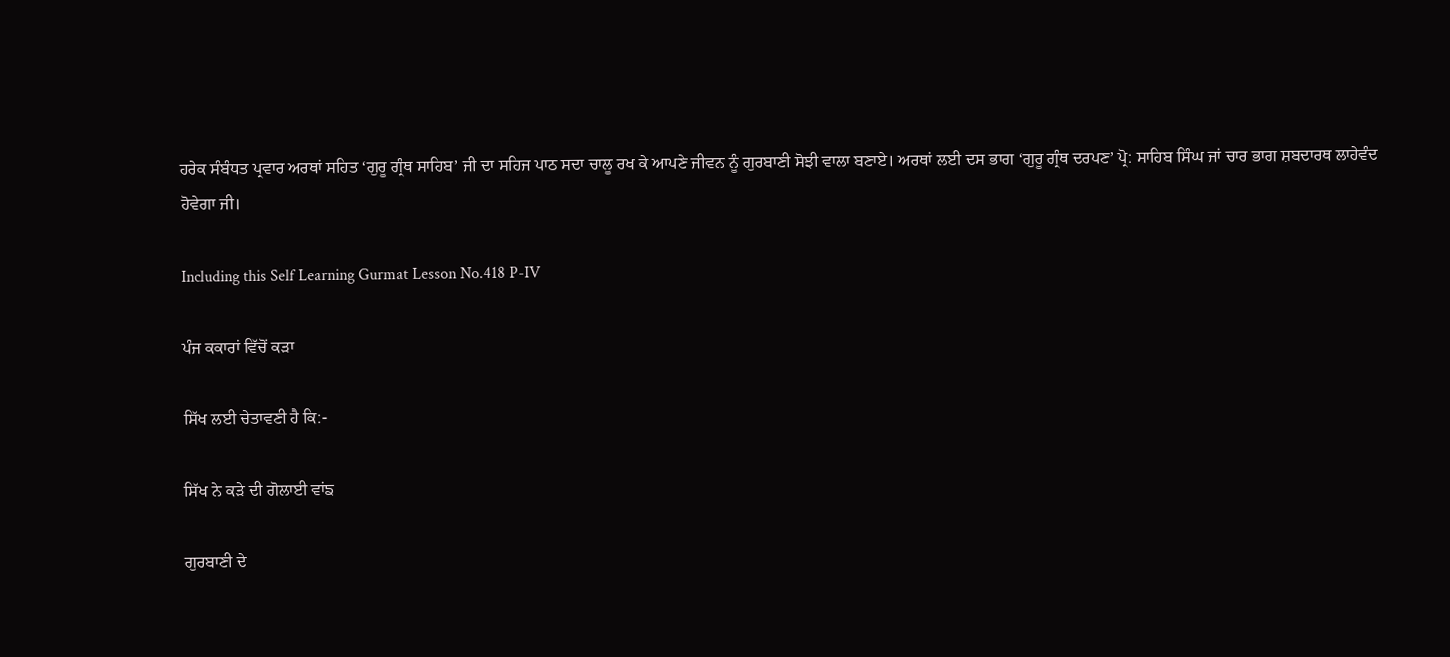ਹਰੇਕ ਸੰਬੰਧਤ ਪ੍ਰਵਾਰ ਅਰਥਾਂ ਸਹਿਤ ‘ਗੁਰੂ ਗ੍ਰੰਥ ਸਾਹਿਬ’ ਜੀ ਦਾ ਸਹਿਜ ਪਾਠ ਸਦਾ ਚਾਲੂ ਰਖ ਕੇ ਆਪਣੇ ਜੀਵਨ ਨੂੰ ਗੁਰਬਾਣੀ ਸੋਝੀ ਵਾਲਾ ਬਣਾਏ। ਅਰਥਾਂ ਲਈ ਦਸ ਭਾਗ ‘ਗੁਰੂ ਗ੍ਰੰਥ ਦਰਪਣ’ ਪ੍ਰੋ: ਸਾਹਿਬ ਸਿੰਘ ਜਾਂ ਚਾਰ ਭਾਗ ਸ਼ਬਦਾਰਥ ਲਾਹੇਵੰਦ ਹੋਵੇਗਾ ਜੀ।

Including this Self Learning Gurmat Lesson No.418 P-IV

ਪੰਜ ਕਕਾਰਾਂ ਵਿੱਚੋਂ ਕੜਾ

ਸਿੱਖ ਲਈ ਚੇਤਾਵਣੀ ਹੈ ਕਿ:-

ਸਿੱਖ ਨੇ ਕੜੇ ਦੀ ਗੋਲਾਈ ਵਾਂਙ

ਗੁਰਬਾਣੀ ਦੇ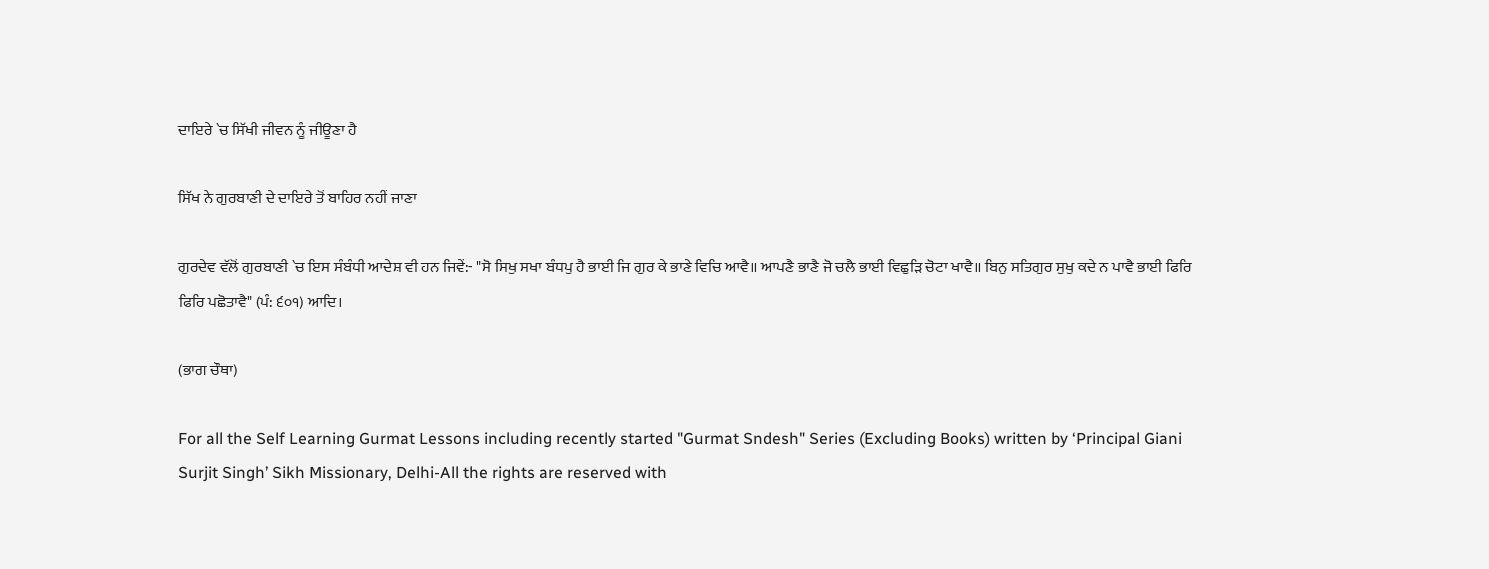ਦਾਇਰੇ `ਚ ਸਿੱਖੀ ਜੀਵਨ ਨੂੰ ਜੀਊਣਾ ਹੈ

ਸਿੱਖ ਨੇ ਗੁਰਬਾਣੀ ਦੇ ਦਾਇਰੇ ਤੋਂ ਬਾਹਿਰ ਨਹੀਂ ਜਾਣਾ

ਗੁਰਦੇਵ ਵੱਲੋਂ ਗੁਰਬਾਣੀ `ਚ ਇਸ ਸੰਬੰਧੀ ਆਦੇਸ਼ ਵੀ ਹਨ ਜਿਵੇਂ:- "ਸੋ ਸਿਖੁ ਸਖਾ ਬੰਧਪੁ ਹੈ ਭਾਈ ਜਿ ਗੁਰ ਕੇ ਭਾਣੇ ਵਿਚਿ ਆਵੈ॥ ਆਪਣੈ ਭਾਣੈ ਜੋ ਚਲੈ ਭਾਈ ਵਿਛੁੜਿ ਚੋਟਾ ਖਾਵੈ॥ ਬਿਨੁ ਸਤਿਗੁਰ ਸੁਖੁ ਕਦੇ ਨ ਪਾਵੈ ਭਾਈ ਫਿਰਿ ਫਿਰਿ ਪਛੋਤਾਵੈ" (ਪੰ: ੬੦੧) ਆਦਿ।

(ਭਾਗ ਚੌਥਾ)

For all the Self Learning Gurmat Lessons including recently started "Gurmat Sndesh" Series (Excluding Books) written by ‘Principal Giani Surjit Singh’ Sikh Missionary, Delhi-All the rights are reserved with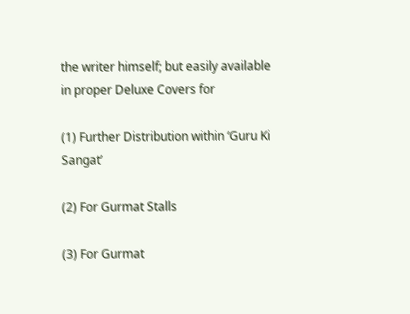the writer himself; but easily available in proper Deluxe Covers for

(1) Further Distribution within ‘Guru Ki Sangat’

(2) For Gurmat Stalls

(3) For Gurmat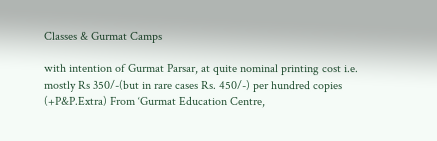Classes & Gurmat Camps

with intention of Gurmat Parsar, at quite nominal printing cost i.e. mostly Rs 350/-(but in rare cases Rs. 450/-) per hundred copies (+P&P.Extra) From ‘Gurmat Education Centre,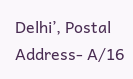Delhi’, Postal Address- A/16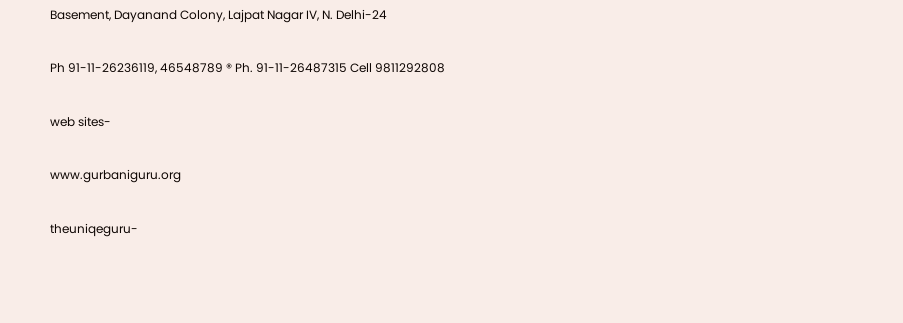Basement, Dayanand Colony, Lajpat Nagar IV, N. Delhi-24

Ph 91-11-26236119, 46548789 ® Ph. 91-11-26487315 Cell 9811292808

web sites-

www.gurbaniguru.org

theuniqeguru-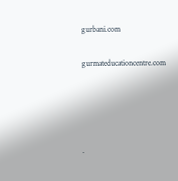gurbani.com

gurmateducationcentre.com




.